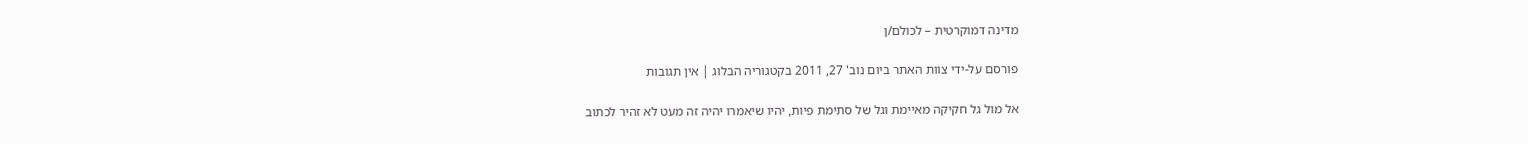מדינה דמוקרטית – לכולם/ן

פורסם על-ידי צוות האתר ביום נוב' 27, 2011 בקטגוריה הבלוג | אין תגובות

אל מול גל חקיקה מאיימת וגל של סתימת פיות, יהיו שיאמרו יהיה זה מעט לא זהיר לכתוב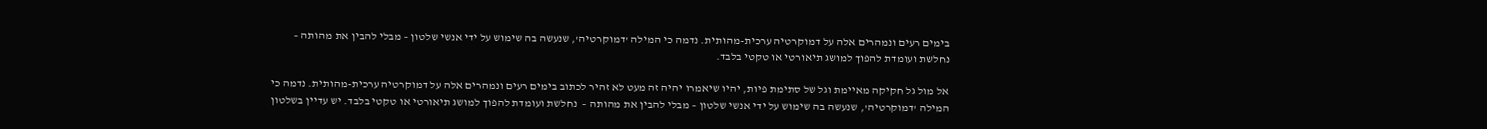בימים רעים ונמהרים אלה על דמוקרטיה ערכית-מהותית. נדמה כי המילה 'דמוקרטיה', שנעשה בה שימוש על ידי אנשי שלטון – מבלי להבין את מהותה – נחלשת ועומדת להפוך למושג תיאורטי או טקטי בלבד.

אל מול גל חקיקה מאיימת וגל של סתימת פיות, יהיו שיאמרו יהיה זה מעט לא זהיר לכתוב בימים רעים ונמהרים אלה על דמוקרטיה ערכית-מהותית. נדמה כי המילה 'דמוקרטיה', שנעשה בה שימוש על ידי אנשי שלטון – מבלי להבין את מהותה –  נחלשת ועומדת להפוך למושג תיאורטי או טקטי בלבד. יש עדיין בשלטון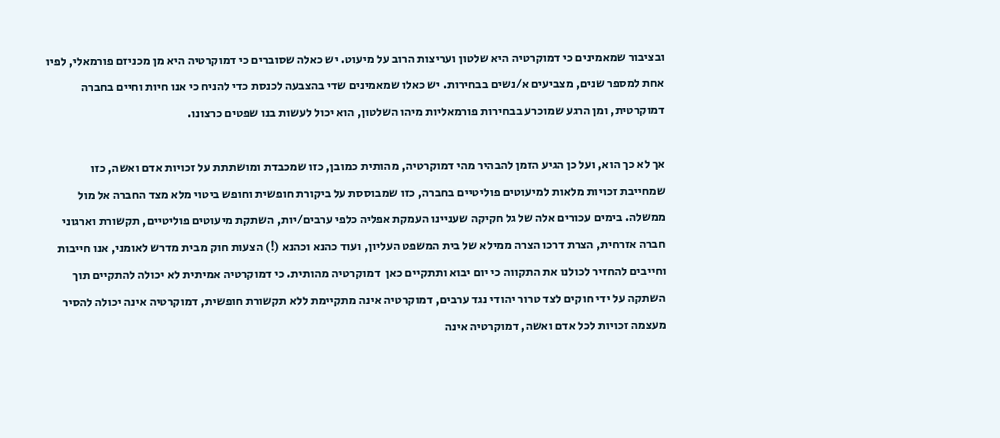ובציבור שמאמינים כי דמוקרטיה היא שלטון ועריצות הרוב על מיעוט. יש כאלה שסוברים כי דמוקרטיה היא מן מכניזם פורמאלי, לפיו אחת למספר שנים, מצביעים א/נשים בבחירות. יש כאלו שמאמינים שדי בהצבעה לכנסת כדי להניח כי אנו חיות וחיים בחברה דמוקרטית, ומן הרגע שמוכרע בבחירות פורמאליות מיהו השלטון, הוא יכול לעשות בנו שפטים כרצונו.

אך לא כך הוא, ועל כן הגיע הזמן להבהיר מהי דמוקרטיה, מהותית כמובן, כזו שמכבדת ומושתתת על זכויות אדם ואשה, כזו שמחייבת זכויות מלאות למיעוטים פוליטיים בחברה, כזו שמבוססת על ביקורת חופשית וחופש ביטוי מלא מצד החברה אל מול ממשלה. בימים עכורים אלה של גל חקיקה שעניינו העמקת אפליה כלפי ערבים/יות, השתקת מיעוטים פוליטיים, תקשורת וארגוני חברה אזרחית, הצרת דרכו הצרה ממילא של בית המשפט העליון, ועוד כהנא וכהנא (!) הצעות חוק מבית מדרש לאומני, אנו חייבות וחייבים להחזיר לכולנו את התקווה כי יום יבוא ותתקיים כאן  דמוקרטיה מהותית. כי דמוקרטיה אמיתית לא יכולה להתקיים תוך השתקה על ידי חוקים לצד טרור יהודי נגד ערבים, דמוקרטיה אינה מתקיימת ללא תקשורת חופשית, דמוקרטיה אינה יכולה להסיר מעצמה זכויות לכל אדם ואשה, דמוקרטיה אינה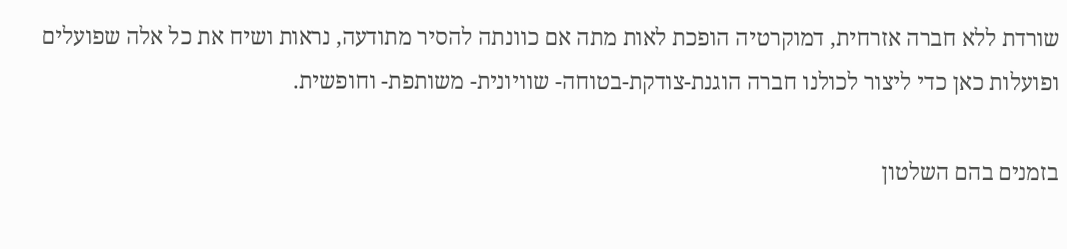שורדת ללא חברה אזרחית, דמוקרטיה הופכת לאות מתה אם כוונתה להסיר מתודעה, נראות ושיח את כל אלה שפועלים ופועלות כאן כדי ליצור לכולנו חברה הוגנת-צודקת-בטוחה- שוויונית- משותפת- וחופשית.

בזמנים בהם השלטון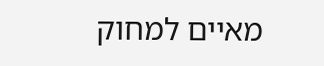מאיים למחוק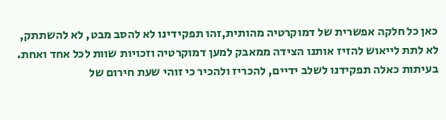כאן כל חלקה אפשרית של דמוקרטיה מהותית,זהו תפקידינו לא להסב מבט, לא להשתתק, לא לתת לייאוש להזיז אותנו הצידה ממאבק למען דמוקרטיה וזכויות שוות לכל אחד ואחת. בעיתות כאלה תפקידנו לשלב ידיים, להכריז ולהכיר כי זוהי שעת חירום של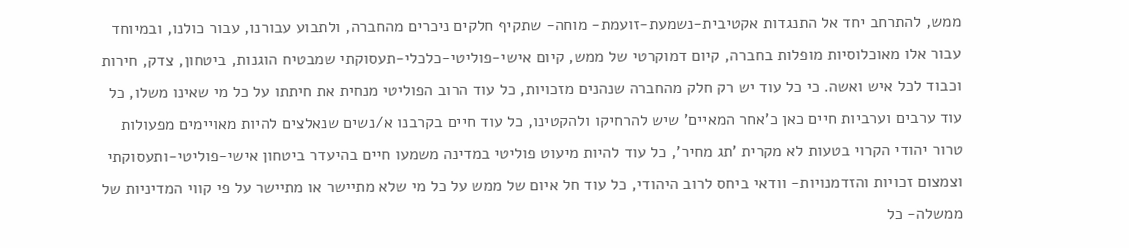ממש, להתרחב יחד אל התנגדות אקטיבית-נשמעת-זועמת- מוחה- שתקיף חלקים ניכרים מהחברה, ולתבוע עבורנו, עבור כולנו, ובמיוחד עבור אלו מאוכלוסיות מופלות בחברה, קיום דמוקרטי של ממש, קיום אישי-פוליטי-כלכלי-תעסוקתי שמבטיח הוגנות, ביטחון, צדק, חירות וכבוד לכל איש ואשה. כי כל עוד יש רק חלק מהחברה שנהנים מזכויות, כל עוד הרוב הפוליטי מנחית את חיתתו על כל מי שאינו משלו, כל עוד ערבים וערביות חיים כאן כ'אחר המאיים' שיש להרחיקו ולהקטינו, כל עוד חיים בקרבנו א/נשים שנאלצים להיות מאויימים מפעולות טרור יהודי הקרוי בטעות לא מקרית 'תג מחיר', כל עוד להיות מיעוט פוליטי במדינה משמעו חיים בהיעדר ביטחון אישי-פוליטי-ותעסוקתי וצמצום זכויות והזדמנויות- וודאי ביחס לרוב היהודי, כל עוד חל איום של ממש על כל מי שלא מתיישר או מתיישר על פי קווי המדיניות של ממשלה- כל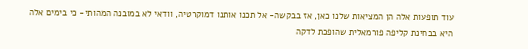עוד תופעות אלה הן המציאות שלנו כאן, אז בבקשה- אל תכנו אותנו דמוקרטיה, וודאי לא במובנה המהותי- כי בימים אלה היא בבחינת קליפה פורמאלית שהופכת לדקה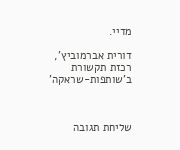מדיי.

דורית אברמוביץ', רכזת תקשורת ב'שותפות-שראקה'



שליחת תגובה